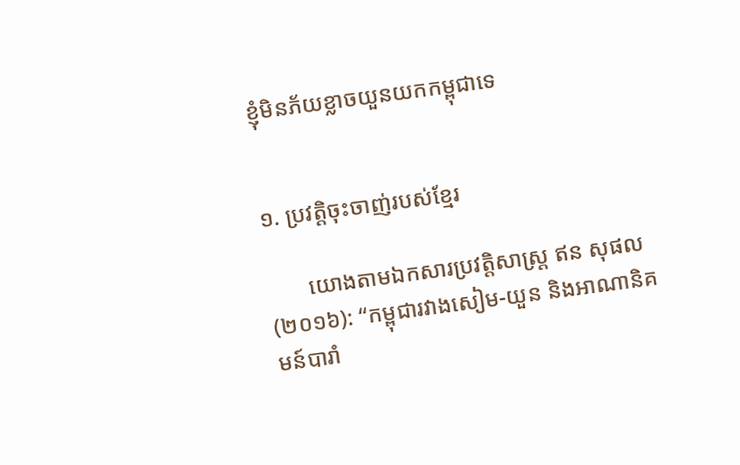ខ្ញុំមិនភ័យខ្លាចយួនយកកម្ពុជាទេ


១. ប្រវត្តិចុះចាញ់របស់ខ្មែរ

       យោងតាមឯកសារប្រវត្តិសាស្រ្ត ឥន សុផល (២០១៦): “កម្ពុជារវាងសៀម-យួន និងអាណានិគមន៍បារាំ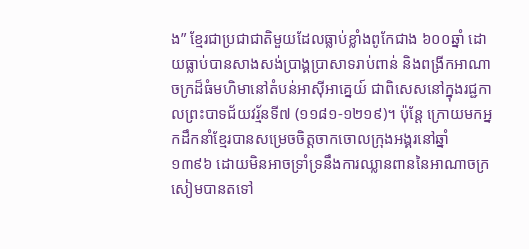ង” ខ្មែរជាប្រជាជាតិមួយដែលធ្លាប់ខ្លាំងពូកែជាង ៦០០ឆ្នាំ ដោយធ្លាប់បានសាងសង់ប្រាង្គប្រាសាទរាប់ពាន់ និងពង្រីកអាណាចក្រដ៏ធំមហិមានៅតំបន់អាស៊ីអាគ្នេយ៍ ជាពិសេសនៅក្នុងរជ្ជកាលព្រះបាទជ័យវរ្ម័នទី៧ (១១៨១-១២១៩)។ ប៉ុន្តែ ក្រោយមកអ្នកដឹកនាំខ្មែរបានសម្រេចចិត្តចាកចោលក្រុងអង្គរនៅឆ្នាំ ១៣៩៦ ដោយមិនអាចទ្រាំទ្រនឹងការឈ្លានពាននៃអាណាចក្រសៀមបានតទៅ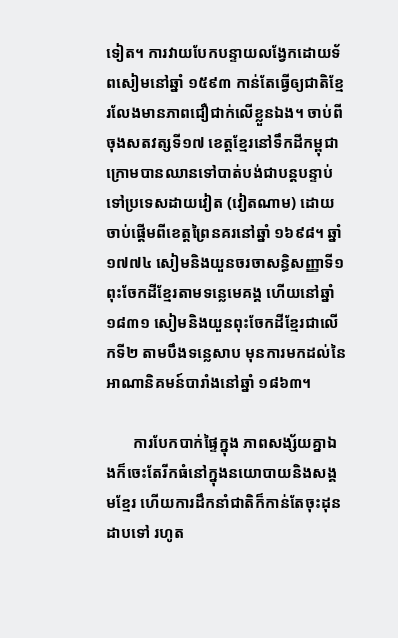ទៀត។ ការវាយបែកបន្ទាយលង្វែកដោយទ័ពសៀមនៅឆ្នាំ ១៥៩៣ កាន់តែធ្វើឲ្យជាតិខ្មែរលែងមានភាពជឿជាក់លើខ្លួនឯង។ ចាប់ពីចុងសតវត្សទី១៧ ខេត្តខ្មែរនៅទឹកដីកម្ពុជាក្រោមបានឈានទៅបាត់បង់ជាបន្តបន្ទាប់ទៅប្រទេសដាយវៀត (វៀតណាម) ដោយចាប់ផ្តើមពីខេត្តព្រៃនគរនៅឆ្នាំ ១៦៩៨។ ឆ្នាំ ១៧៧៤ សៀមនិងយួនចរចាសន្ធិសញ្ញាទី១ពុះចែកដីខ្មែរតាមទន្លេមេគង្គ ហើយនៅឆ្នាំ ១៨៣១ សៀមនិងយួនពុះចែកដីខ្មែរជាលើកទី២ តាមបឹងទន្លេសាប មុនការមកដល់នៃអាណានិគមន៍បារាំងនៅឆ្នាំ ១៨៦៣។

       ការបែកបាក់ផ្ទៃក្នុង ភាពសង្ស័យគ្នាឯងក៏ចេះតែរីកធំនៅក្នុងនយោបាយនិងសង្គមខ្មែរ ហើយការដឹកនាំជាតិក៏កាន់តែចុះដុនដាបទៅ រហូត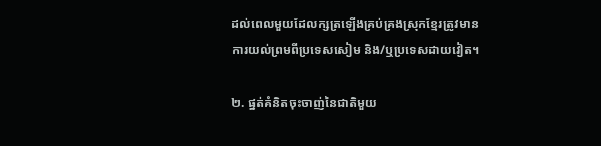ដល់ពេលមួយដែលក្សត្រឡើងគ្រប់គ្រងស្រុកខ្មែរត្រូវមានការយល់ព្រមពីប្រទេសសៀម និង/ឬប្រទេសដាយវៀត។

២. ផ្នត់គំនិតចុះចាញ់នៃជាតិមួយ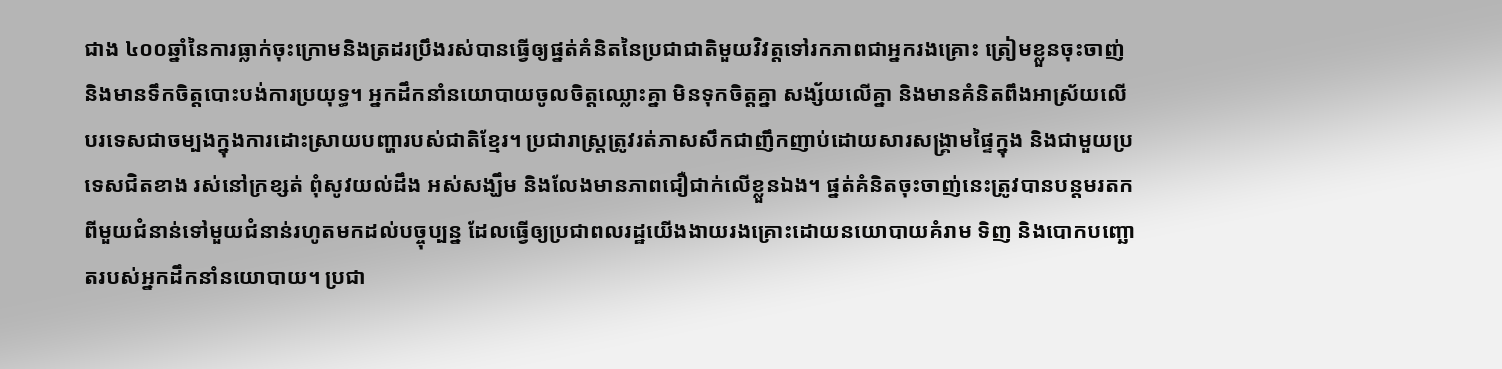ជាង ៤០០ឆ្នាំនៃការធ្លាក់ចុះក្រោមនិងត្រដរប្រឹងរស់បានធ្វើឲ្យផ្នត់គំនិតនៃប្រជាជាតិមួយវិវត្តទៅរកភាពជាអ្នករងគ្រោះ ត្រៀមខ្លួនចុះចាញ់ និងមានទឹកចិត្តបោះបង់ការប្រយុទ្ធ។ អ្នកដឹកនាំនយោបាយចូលចិត្តឈ្លោះគ្នា មិនទុកចិត្តគ្នា សង្ស័យលើគ្នា និងមានគំនិតពឹងអាស្រ័យលើបរទេសជាចម្បងក្នុងការដោះស្រាយបញ្ហារបស់ជាតិខ្មែរ។ ប្រជារាស្រ្តត្រូវរត់ភាសសឹកជាញឹកញាប់ដោយសារសង្រ្គាមផ្ទៃក្នុង និងជាមួយប្រទេសជិតខាង រស់នៅក្រខ្សត់ ពុំសូវយល់ដឹង អស់សង្ឃឹម និងលែងមានភាពជឿជាក់លើខ្លួនឯង។ ផ្នត់គំនិតចុះចាញ់នេះត្រូវបានបន្តមរតកពីមួយជំនាន់ទៅមួយជំនាន់រហូតមកដល់បច្ចុប្បន្ន ដែលធ្វើឲ្យប្រជាពលរដ្ឋយើងងាយរងគ្រោះដោយនយោបាយគំរាម ទិញ និងបោកបញ្ឆោតរបស់អ្នកដឹកនាំនយោបាយ។ ប្រជា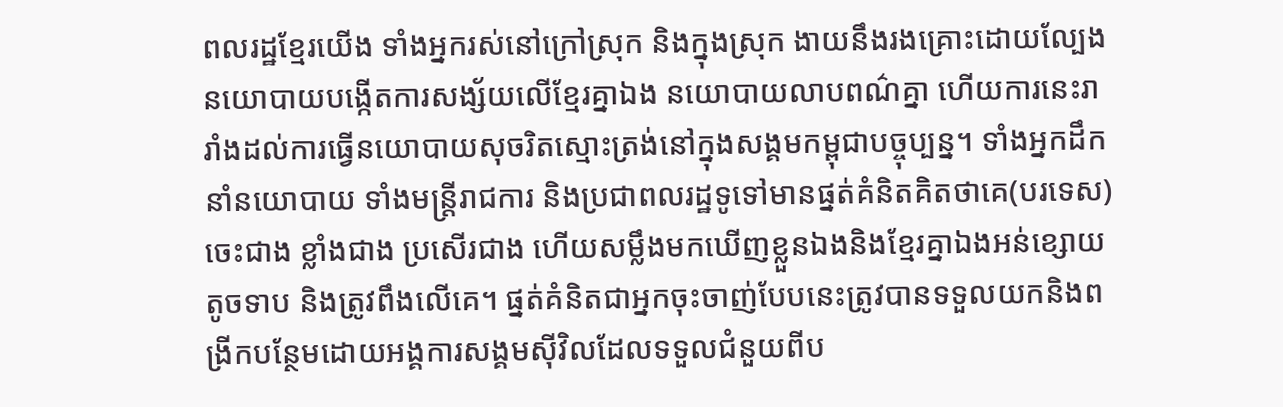ពលរដ្ឋខ្មែរយើង ទាំងអ្នករស់នៅក្រៅស្រុក និងក្នុងស្រុក ងាយនឹងរងគ្រោះដោយល្បែងនយោបាយបង្កើតការសង្ស័យលើខ្មែរគ្នាឯង នយោបាយលាបពណ៌គ្នា ហើយការនេះរារាំងដល់ការធ្វើនយោបាយសុចរិតស្មោះត្រង់នៅក្នុងសង្គមកម្ពុជាបច្ចុប្បន្ន។ ទាំងអ្នកដឹកនាំនយោបាយ ទាំងមន្រ្តីរាជការ និងប្រជាពលរដ្ឋទូទៅមានផ្នត់គំនិតគិតថាគេ(បរទេស) ចេះជាង ខ្លាំងជាង ប្រសើរជាង ហើយសម្លឹងមកឃើញខ្លួនឯងនិងខ្មែរគ្នាឯងអន់ខ្សោយ តូចទាប និងត្រូវពឹងលើគេ។ ផ្នត់គំនិតជាអ្នកចុះចាញ់បែបនេះត្រូវបានទទួលយកនិងពង្រីកបន្ថែមដោយអង្គការសង្គមស៊ីវិលដែលទទួលជំនួយពីប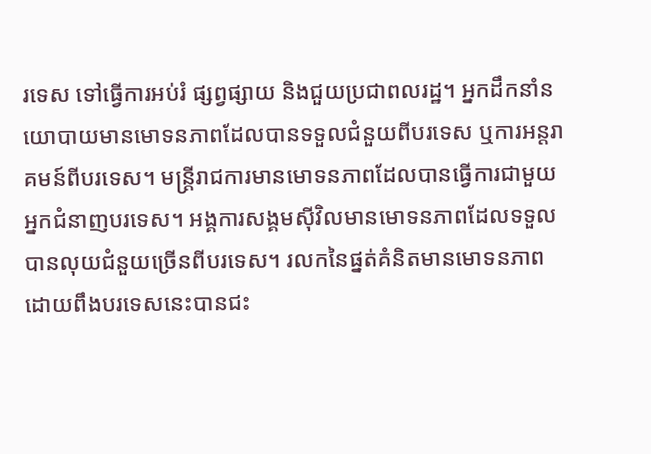រទេស ទៅធ្វើការអប់រំ ផ្សព្វផ្សាយ និងជួយប្រជាពលរដ្ឋ។ អ្នកដឹកនាំនយោបាយមានមោទនភាពដែលបានទទួលជំនួយពីបរទេស ឬការអន្តរាគមន៍ពីបរទេស។ មន្រ្តីរាជការមានមោទនភាពដែលបានធ្វើការជាមួយអ្នកជំនាញបរទេស។ អង្គការសង្គមស៊ីវិលមានមោទនភាពដែលទទួលបានលុយជំនួយច្រើនពីបរទេស។ រលកនៃផ្នត់គំនិតមានមោទនភាពដោយពឹងបរទេសនេះបានជះ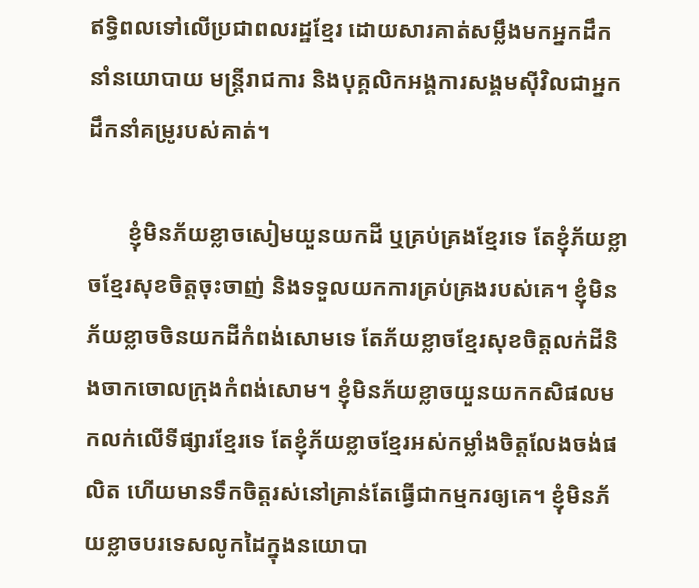ឥទ្ធិពលទៅលើប្រជាពលរដ្ឋខ្មែរ ដោយសារគាត់សម្លឹងមកអ្នកដឹកនាំនយោបាយ មន្រ្តីរាជការ និងបុគ្គលិកអង្គការសង្គមស៊ីវិលជាអ្នកដឹកនាំគម្រូរបស់គាត់។

       ខ្ញុំមិនភ័យខ្លាចសៀមយួនយកដី ឬគ្រប់គ្រងខ្មែរទេ តែខ្ញុំភ័យខ្លាចខ្មែរសុខចិត្តចុះចាញ់ និងទទួលយកការគ្រប់គ្រងរបស់គេ។ ខ្ញុំមិនភ័យខ្លាចចិនយកដីកំពង់សោមទេ តែភ័យខ្លាចខ្មែរសុខចិត្តលក់ដីនិងចាកចោលក្រុងកំពង់សោម។ ខ្ញុំមិនភ័យខ្លាចយួនយកកសិផលមកលក់លើទីផ្សារខ្មែរទេ តែខ្ញុំភ័យខ្លាចខ្មែរអស់កម្លាំងចិត្តលែងចង់ផលិត ហើយមានទឹកចិត្តរស់នៅគ្រាន់តែធ្វើជាកម្មករឲ្យគេ។ ខ្ញុំមិនភ័យខ្លាចបរទេសលូកដៃក្នុងនយោបា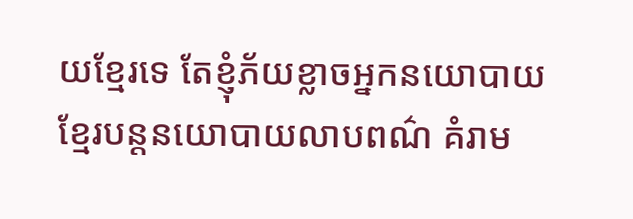យខ្មែរទេ តែខ្ញុំភ័យខ្លាចអ្នកនយោបាយខ្មែរបន្តនយោបាយលាបពណ៌ គំរាម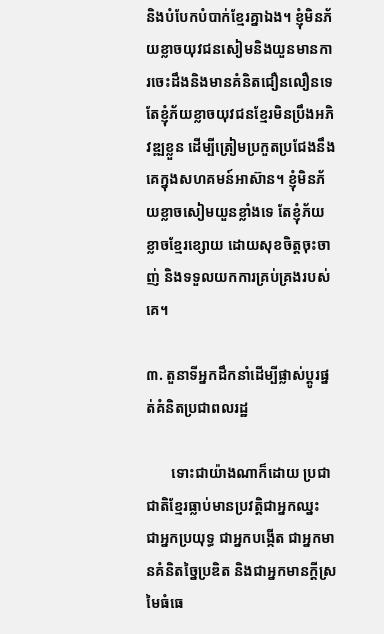និងបំបែកបំបាក់ខ្មែរគ្នាឯង។ ខ្ញុំមិនភ័យខ្លាចយុវជនសៀមនិងយួនមានការចេះដឹងនិងមានគំនិតជឿនលឿនទេ តែខ្ញុំភ័យខ្លាចយុវជនខ្មែរមិនប្រឹងអភិវឌ្ឍខ្លួន ដើម្បីត្រៀមប្រកួតប្រជែងនឹងគេក្នុងសហគមន៍អាស៊ាន។ ខ្ញុំមិនភ័យខ្លាចសៀមយួនខ្លាំងទេ តែខ្ញុំភ័យខ្លាចខ្មែរខ្សោយ ដោយសុខចិត្តចុះចាញ់ និងទទួលយកការគ្រប់គ្រងរបស់គេ។

៣. តួនាទីអ្នកដឹកនាំដើម្បីផ្លាស់ប្តូរផ្នត់គំនិតប្រជាពលរដ្ឋ

       ទោះជាយ៉ាងណាក៏ដោយ ប្រជាជាតិខ្មែរធ្លាប់មានប្រវត្តិជាអ្នកឈ្នះ ជាអ្នកប្រយុទ្ធ ជាអ្នកបង្កើត ជាអ្នកមានគំនិតច្នៃប្រឌិត និងជាអ្នកមានក្តីស្រមៃធំធេ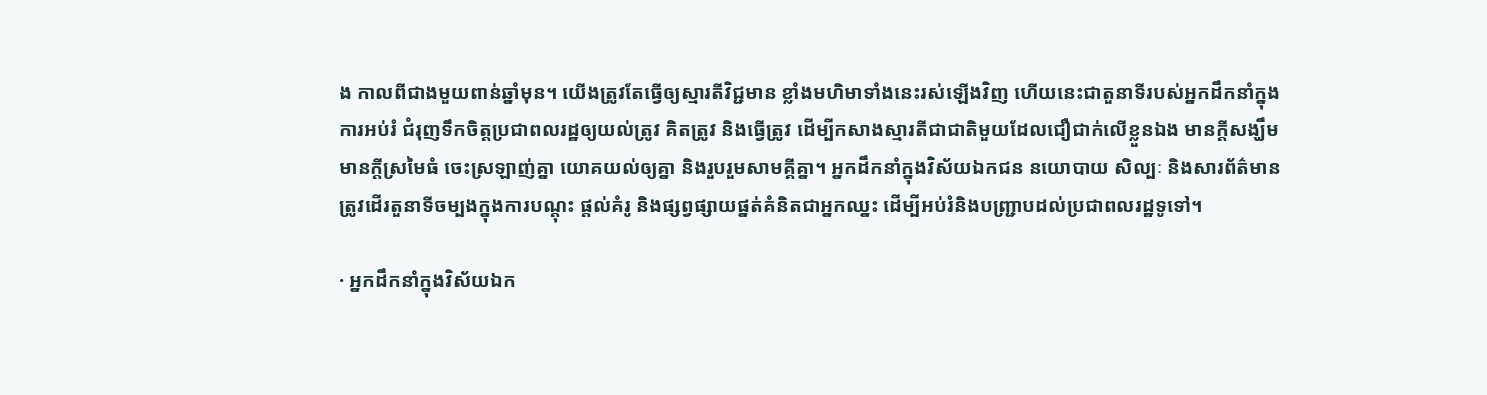ង កាលពីជាងមួយពាន់ឆ្នាំមុន។ យើងត្រូវតែធ្វើឲ្យស្មារតីវិជ្ជមាន ខ្លាំងមហិមាទាំងនេះរស់ឡើងវិញ ហើយនេះជាតួនាទីរបស់អ្នកដឹកនាំក្នុងការអប់រំ ជំរុញទឹកចិត្តប្រជាពលរដ្ឋឲ្យយល់ត្រូវ គិតត្រូវ និងធ្វើត្រូវ ដើម្បីកសាងស្មារតីជាជាតិមួយដែលជឿជាក់លើខ្លួនឯង មានក្តីសង្ឃឹម មានក្តីស្រមៃធំ ចេះស្រឡាញ់គ្នា យោគយល់ឲ្យគ្នា និងរួបរួមសាមគ្គីគ្នា។ អ្នកដឹកនាំក្នុងវិស័យឯកជន នយោបាយ សិល្បៈ និងសារព័ត៌មានត្រូវដើរតួនាទីចម្បងក្នុងការបណ្តុះ ផ្តល់គំរូ និងផ្សព្វផ្សាយផ្នត់គំនិតជាអ្នកឈ្នះ ដើម្បីអប់រំនិងបញ្រ្ជាបដល់ប្រជាពលរដ្ឋទូទៅ។

· អ្នកដឹកនាំក្នុងវិស័យឯក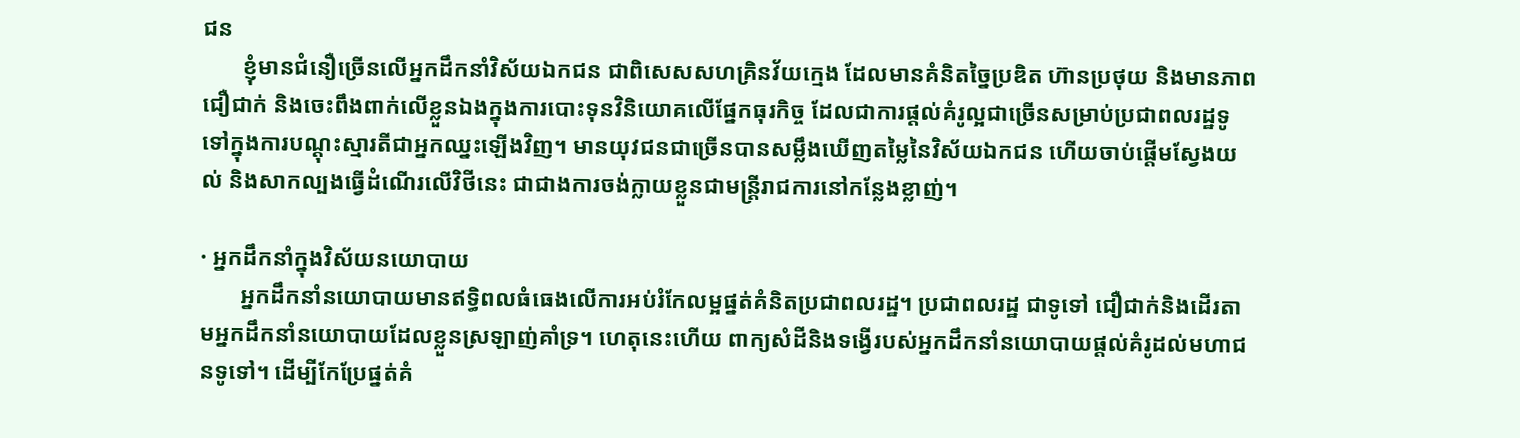ជន
       ខ្ញុំមានជំនឿច្រើនលើអ្នកដឹកនាំវិស័យឯកជន ជាពិសេសសហគ្រិនវ័យក្មេង ដែលមានគំនិតច្នៃប្រឌិត ហ៊ានប្រថុយ និងមានភាពជឿជាក់ និងចេះពឹងពាក់លើខ្លួនឯងក្នុងការបោះទុនវិនិយោគលើផ្នែកធុរកិច្ច ដែលជាការផ្តល់គំរូល្អជាច្រើនសម្រាប់ប្រជាពលរដ្ឋទូទៅក្នុងការបណ្តុះស្មារតីជាអ្នកឈ្នះឡើងវិញ។ មានយុវជនជាច្រើនបានសម្លឹងឃើញតម្លៃនៃវិស័យឯកជន ហើយចាប់ផ្តើមស្វែងយល់ និងសាកល្បងធ្វើដំណើរលើវិថីនេះ ជាជាងការចង់ក្លាយខ្លួនជាមន្រ្តីរាជការនៅកន្លែងខ្លាញ់។

· អ្នកដឹកនាំក្នុងវិស័យនយោបាយ
       អ្នកដឹកនាំនយោបាយមានឥទ្ធិពលធំធេងលើការអប់រំកែលម្អផ្នត់គំនិតប្រជាពលរដ្ឋ។ ប្រជាពលរដ្ឋ ជាទូទៅ ជឿជាក់និងដើរតាមអ្នកដឹកនាំនយោបាយដែលខ្លួនស្រឡាញ់គាំទ្រ។ ហេតុនេះហើយ ពាក្យសំដីនិងទង្វើរបស់អ្នកដឹកនាំនយោបាយផ្តល់គំរូដល់មហាជនទូទៅ។ ដើម្បីកែប្រែផ្នត់គំ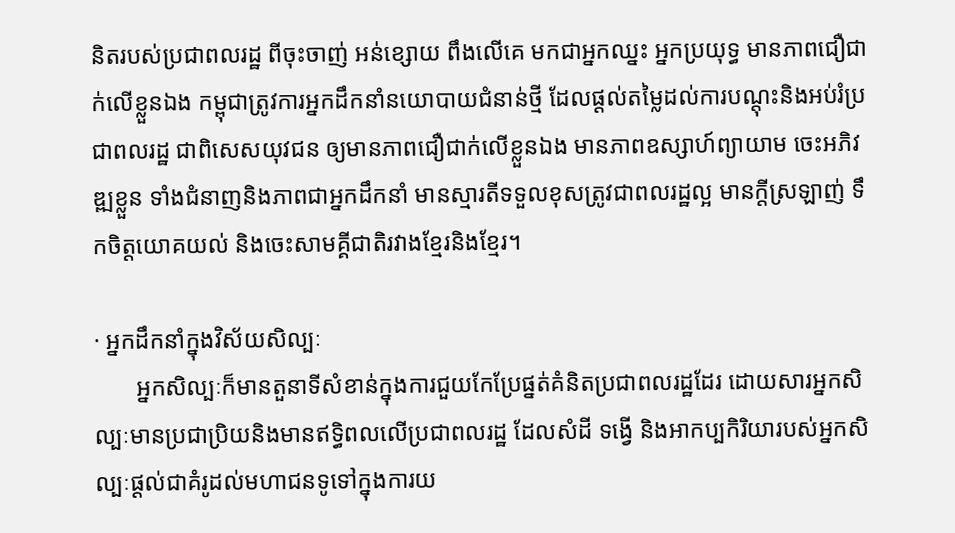និតរបស់ប្រជាពលរដ្ឋ ពីចុះចាញ់ អន់ខ្សោយ ពឹងលើគេ មកជាអ្នកឈ្នះ អ្នកប្រយុទ្ធ មានភាពជឿជាក់លើខ្លួនឯង កម្ពុជាត្រូវការអ្នកដឹកនាំនយោបាយជំនាន់ថ្មី ដែលផ្តល់តម្លៃដល់ការបណ្តុះនិងអប់រំប្រជាពលរដ្ឋ ជាពិសេសយុវជន ឲ្យមានភាពជឿជាក់លើខ្លួនឯង មានភាពឧស្សាហ៍ព្យាយាម ចេះអភិវឌ្ឍខ្លួន ទាំងជំនាញនិងភាពជាអ្នកដឹកនាំ មានស្មារតីទទួលខុសត្រូវជាពលរដ្ឋល្អ មានក្តីស្រឡាញ់ ទឹកចិត្តយោគយល់ និងចេះសាមគ្គីជាតិរវាងខ្មែរនិងខ្មែរ។

· អ្នកដឹកនាំក្នុងវិស័យសិល្បៈ
       អ្នកសិល្បៈក៏មានតួនាទីសំខាន់ក្នុងការជួយកែប្រែផ្នត់គំនិតប្រជាពលរដ្ឋដែរ ដោយសារអ្នកសិល្បៈមានប្រជាប្រិយនិងមានឥទ្ធិពលលើប្រជាពលរដ្ឋ ដែលសំដី ទង្វើ និងអាកប្បកិរិយារបស់អ្នកសិល្បៈផ្តល់ជាគំរូដល់មហាជនទូទៅក្នុងការយ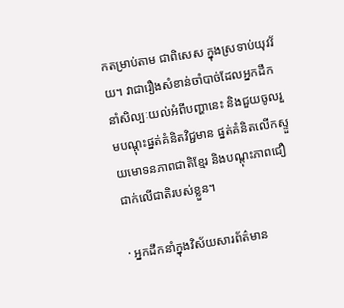កតម្រាប់តាម ជាពិសេស ក្នុងស្រទាប់យុវវ័យ។ វាជារឿងសំខាន់ចាំបាច់ដែលអ្នកដឹកនាំសិល្បៈយល់អំពីបញ្ហានេះ និងជួយចូលរួមបណ្តុះផ្នត់គំនិតវិជ្ជមាន ផ្នត់គំនិតលើកស្ទួយមោទនភាពជាតិខ្មែរ និងបណ្តុះភាពជឿជាក់លើជាតិរបស់ខ្លួន។

· អ្នកដឹកនាំក្នុងវិស័យសារព័ត៌មាន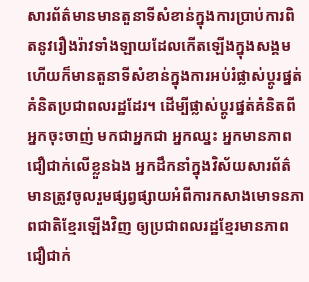សារព័ត៌មានមានតួនាទីសំខាន់ក្នុងការប្រាប់ការពិតនូវរឿងរ៉ាវទាំងឡាយដែលកើតឡើងក្នុងសង្គម ហើយក៏មានតួនាទីសំខាន់ក្នុងការអប់រំផ្លាស់ប្តូរផ្នត់គំនិតប្រជាពលរដ្ឋដែរ។ ដើម្បីផ្លាស់ប្តូរផ្នត់គំនិតពីអ្នកចុះចាញ់ មកជាអ្នកជា អ្នកឈ្នះ អ្នកមានភាពជឿជាក់លើខ្លួនឯង អ្នកដឹកនាំក្នុងវិស័យសារព័ត៌មានត្រូវចូលរួមផ្សព្វផ្សាយអំពីការកសាងមោទនភាពជាតិខ្មែរឡើងវិញ ឲ្យប្រជាពលរដ្ឋខ្មែរមានភាពជឿជាក់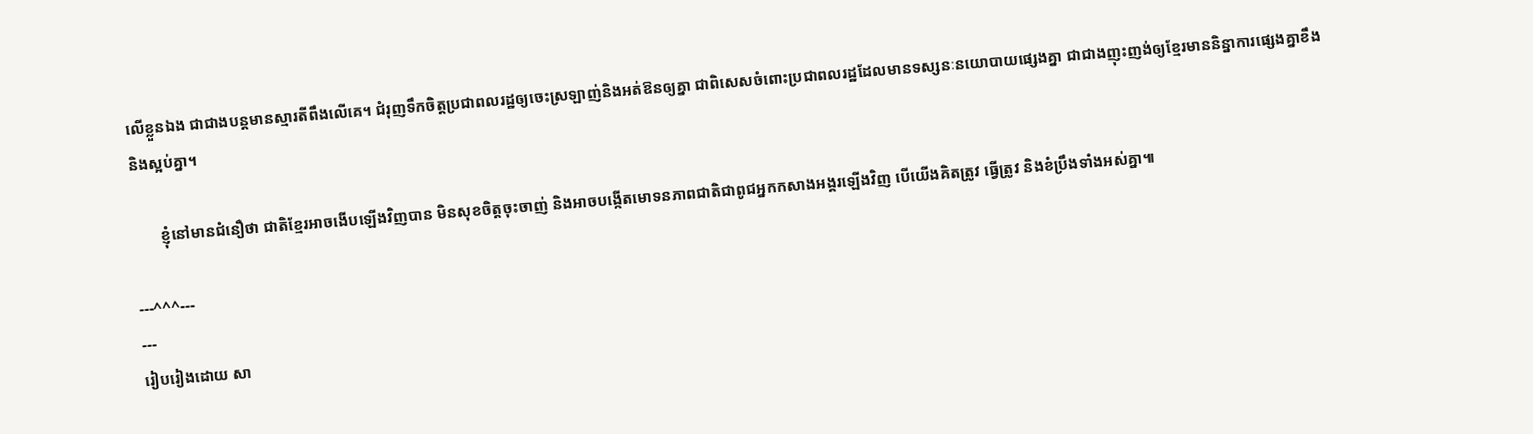លើខ្លួនឯង ជាជាងបន្តមានស្មារតីពឹងលើគេ។ ជំរុញទឹកចិត្តប្រជាពលរដ្ឋឲ្យចេះស្រឡាញ់និងអត់ឱនឲ្យគ្នា ជាពិសេសចំពោះប្រជាពលរដ្ឋដែលមានទស្សនៈនយោបាយផ្សេងគ្នា ជាជាងញុះញង់ឲ្យខ្មែរមាននិន្នាការផ្សេងគ្នាខឹងនិងស្អប់គ្នា។

       ខ្ញុំនៅមានជំនឿថា ជាតិខ្មែរអាចងើបឡើងវិញបាន មិនសុខចិត្តចុះចាញ់ និងអាចបង្កើតមោទនភាពជាតិជាពូជអ្នកកសាងអង្គរឡើងវិញ បើយើងគិតត្រូវ ធ្វើត្រូវ និងខំប្រឹងទាំងអស់គ្នា៕

---^^^---
---
រៀបរៀងដោយ សា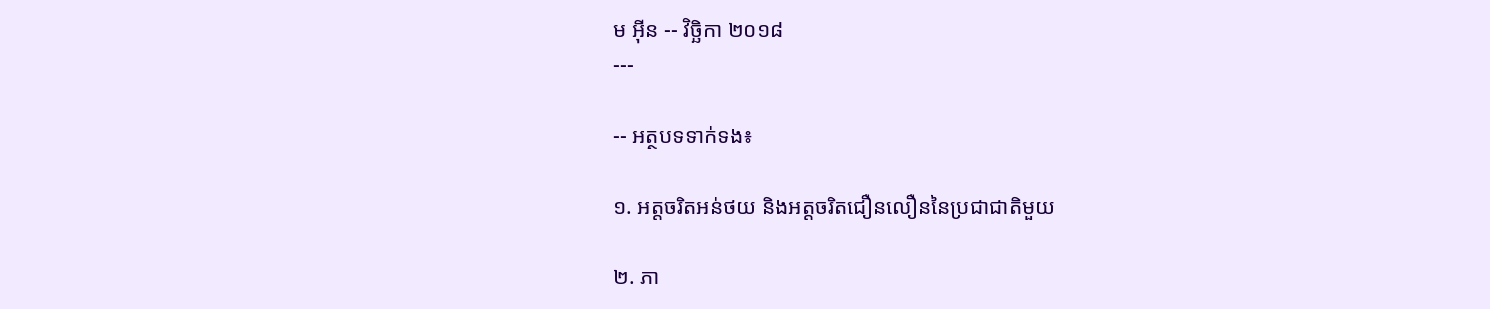ម អុីន -- វិច្ឆិកា ២០១៨
---

-- អត្ថបទទាក់ទង៖

១. អត្តចរិតអន់ថយ និងអត្តចរិតជឿនលឿននៃប្រជាជាតិមួយ

២. ភា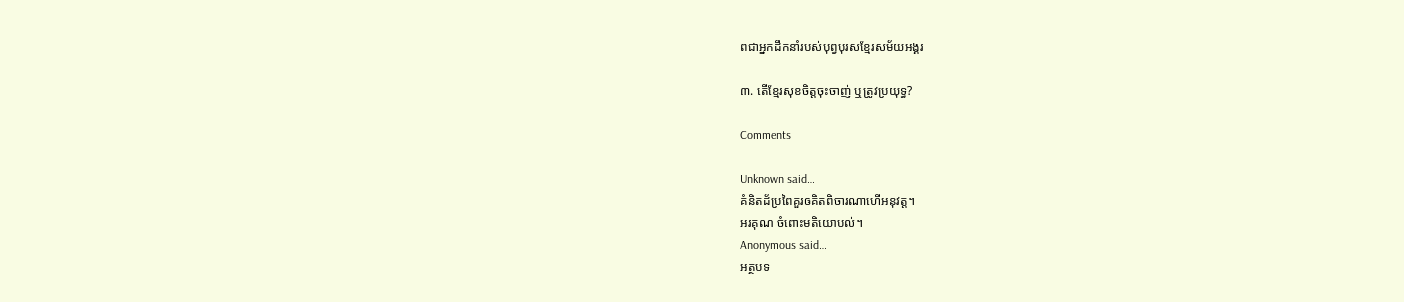ពជាអ្នកដឹកនាំរបស់បុព្វបុរសខ្មែរសម័យអង្គរ

៣. តើខ្មែរសុខចិត្តចុះចាញ់ ឬត្រូវប្រយុទ្ធ?

Comments

Unknown said…
គំនិតដ័ប្រពៃគួរឲគិតពិចារណាហើអនុវត្ត។
អរគុណ ចំពោះមតិយោបល់។
Anonymous said…
អត្ថបទ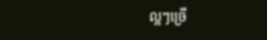ល្អៗច្រេី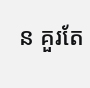ន គួរតែ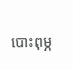បោះពុម្ភ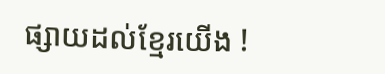ផ្សាយដល់ខ្មែរយេីង !